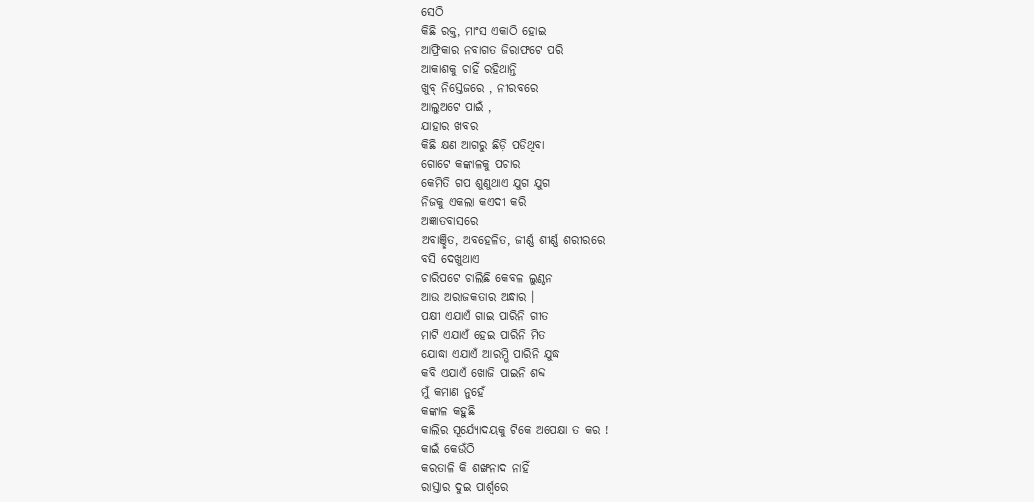ସେଠି
କିଛି ରକ୍ତ, ମାଂସ ଏକାଠି ହୋଇ
ଆଫ୍ରିକାର ନବାଗତ ଜିରାଫଟେ ପରି
ଆକାଶକୁ ଚାହିଁ ରହିଥାନ୍ତି
ଖୁବ୍ ନିସ୍ତେଜରେ , ନୀରବରେ
ଆଲୁଅଟେ ପାଇଁ ,
ଯାହାର ଖବର
କିଛି କ୍ଷଣ ଆଗରୁ ଛିଡ଼ି ପଡିଥିବା
ଗୋଟେ କଙ୍କାଳକୁ ପଚାର
କେମିତି ଗପ ଶୁଣୁଥାଏ ଯୁଗ ଯୁଗ
ନିଜକୁ ଏକଲା କଏଦୀ କରି
ଅଜ୍ଞାତବାସରେ
ଅବାଞ୍ଛିତ, ଅବହେଳିତ, ଜୀର୍ଣ୍ଣ ଶୀର୍ଣ୍ଣ ଶରୀରରେ
ବସି ଦେଖୁଥାଏ
ଚାରିପଟେ ଚାଲିଛି କେବଳ ଲୁଣ୍ଠନ
ଆଉ ଅରାଜକତାର ଅନ୍ଧାର ।
ପକ୍ଷୀ ଏଯାଏଁ ଗାଇ ପାରିନି ଗୀତ
ମାଟି ଏଯାଏଁ ହେଇ ପାରିନି ମିତ
ଯୋଦ୍ଧା ଏଯାଏଁ ଆରମ୍ଭି ପାରିନି ଯୁଦ୍ଧ
କବି ଏଯାଏଁ ଖୋଜି ପାଇନି ଶବ୍ଦ
ମୁଁ କମାଣ ନୁହେଁ
କଙ୍କାଳ କହୁଛି
କାଲିର ସୂର୍ଯ୍ୟୋଦୟକୁ ଟିକେ ଅପେକ୍ଷା ତ କର !
କାଇଁ କେଉଁଠି
କରତାଳି କି ଶଙ୍ଖନାଦ ନାହିଁ
ରାସ୍ତାର ଦୁଇ ପାର୍ଶ୍ଵରେ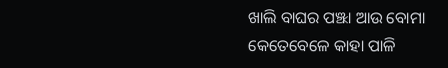ଖାଲି ବାଘର ପଞ୍ଝା ଆଉ ବୋମା
କେତେବେଳେ କାହା ପାଳି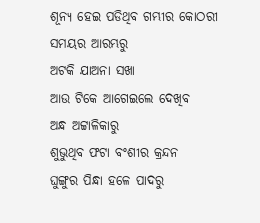ଶୂନ୍ୟ ହେଇ ପଡିଥିବ ଗମ୍ଭୀର କୋଠରୀ
ସମୟର ଆରମ୍ଭରୁ
ଅଟକି ଯାଅନା ସଖା
ଆଉ ଟିକେ ଆଗେଇଲେ ଦେଖିବ
ଅନ୍ଧ ଅଟ୍ଟାଳିକାରୁ
ଶୁଭୁଥିବ ଫଟା ବଂଶୀର କ୍ରନ୍ଦନ
ଘୁଙ୍ଗୁର ପିନ୍ଧା ହଳେ ପାଦରୁ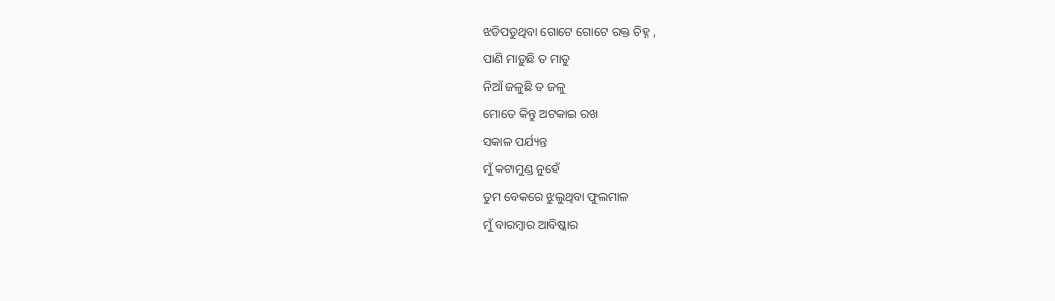ଝଡିପଡୁଥିବା ଗୋଟେ ଗୋଟେ ରକ୍ତ ଚିହ୍ନ ,
ପାଣି ମାଡ଼ୁଛି ତ ମାଡୁ
ନିଆଁ ଜଳୁଛି ତ ଜଳୁ
ମୋତେ କିନ୍ତୁ ଅଟକାଇ ରଖ
ସକାଳ ପର୍ଯ୍ୟନ୍ତ
ମୁଁ କଟାମୁଣ୍ଡ ନୁହେଁ
ତୁମ ବେକରେ ଝୁଲୁଥିବା ଫୁଲମାଳ
ମୁଁ ବାରମ୍ବାର ଆବିଷ୍କାର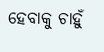ହେବାକୁ ଚାହୁଁ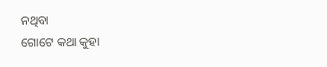ନଥିବା
ଗୋଟେ କଥା କୁହା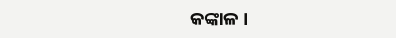କଙ୍କାଳ ।